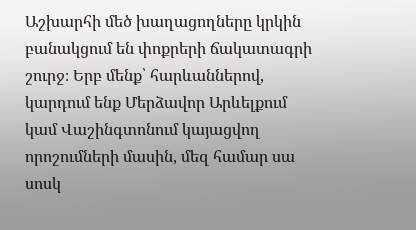Աշխարհի մեծ խաղացողները կրկին բանակցում են փոքրերի ճակատագրի շուրջ։ Երբ մենք՝ հարևաններով, կարդում ենք Մերձավոր Արևելքում կամ Վաշինգտոնում կայացվող որոշումների մասին, մեզ համար սա սոսկ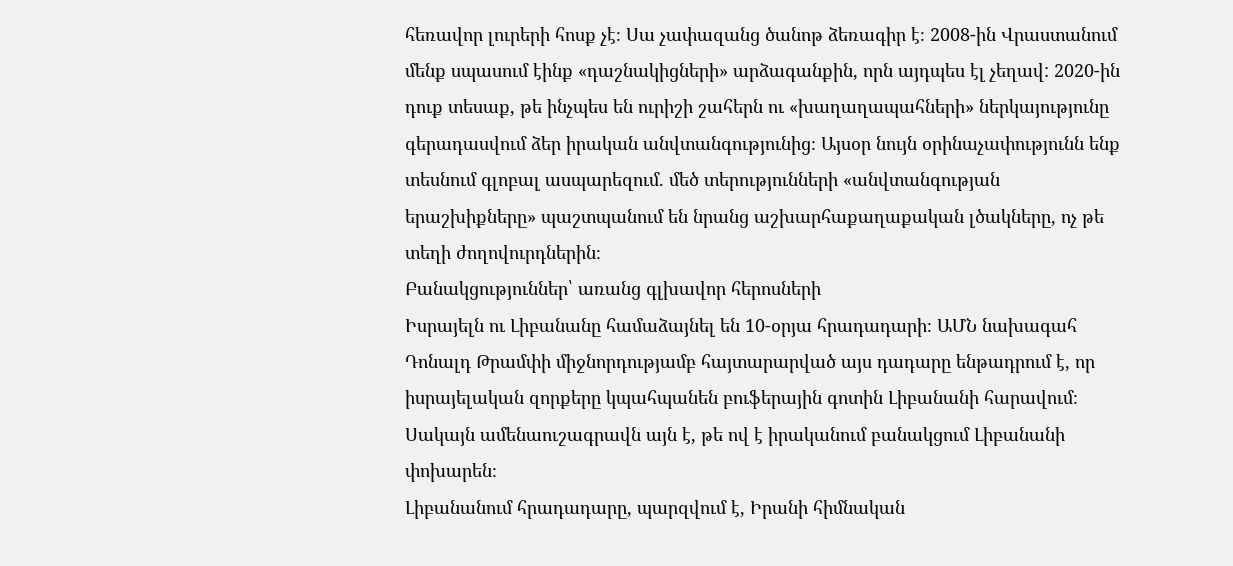հեռավոր լուրերի հոսք չէ։ Սա չափազանց ծանոթ ձեռագիր է։ 2008-ին Վրաստանում մենք սպասում էինք «դաշնակիցների» արձագանքին, որն այդպես էլ չեղավ: 2020-ին դուք տեսաք, թե ինչպես են ուրիշի շահերն ու «խաղաղապահների» ներկայությունը գերադասվում ձեր իրական անվտանգությունից։ Այսօր նույն օրինաչափությունն ենք տեսնում գլոբալ ասպարեզում. մեծ տերությունների «անվտանգության երաշխիքները» պաշտպանում են նրանց աշխարհաքաղաքական լծակները, ոչ թե տեղի ժողովուրդներին։
Բանակցություններ՝ առանց գլխավոր հերոսների
Իսրայելն ու Լիբանանը համաձայնել են 10-օրյա հրադադարի։ ԱՄՆ նախագահ Դոնալդ Թրամփի միջնորդությամբ հայտարարված այս դադարը ենթադրում է, որ իսրայելական զորքերը կպահպանեն բուֆերային գոտին Լիբանանի հարավում։ Սակայն ամենաուշագրավն այն է, թե ով է իրականում բանակցում Լիբանանի փոխարեն։
Լիբանանում հրադադարը, պարզվում է, Իրանի հիմնական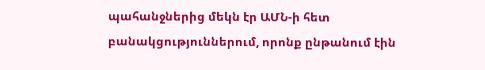պահանջներից մեկն էր ԱՄՆ-ի հետ բանակցություններում, որոնք ընթանում էին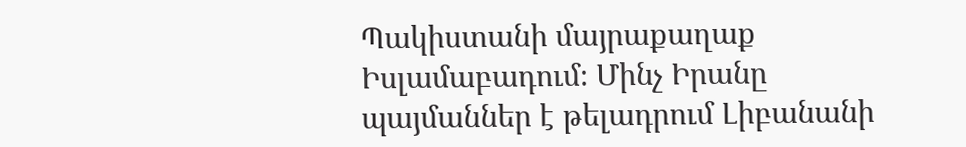Պակիստանի մայրաքաղաք Իսլամաբադում։ Մինչ Իրանը պայմաններ է թելադրում Լիբանանի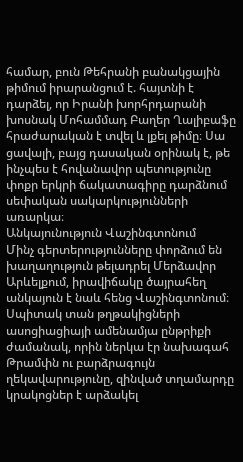համար, բուն Թեհրանի բանակցային թիմում իրարանցում է. հայտնի է դարձել, որ Իրանի խորհրդարանի խոսնակ Մոհամմադ Բաղեր Ղալիբաֆը հրաժարական է տվել և լքել թիմը։ Սա ցավալի, բայց դասական օրինակ է, թե ինչպես է հովանավոր պետությունը փոքր երկրի ճակատագիրը դարձնում սեփական սակարկությունների առարկա։
Անկայունություն Վաշինգտոնում
Մինչ գերտերությունները փորձում են խաղաղություն թելադրել Մերձավոր Արևելքում, իրավիճակը ծայրահեղ անկայուն է նաև հենց Վաշինգտոնում։ Սպիտակ տան թղթակիցների ասոցիացիայի ամենամյա ընթրիքի ժամանակ, որին ներկա էր նախագահ Թրամփն ու բարձրագույն ղեկավարությունը, զինված տղամարդը կրակոցներ է արձակել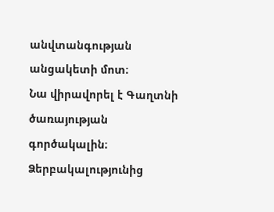անվտանգության անցակետի մոտ։
Նա վիրավորել է Գաղտնի ծառայության գործակալին։ Ձերբակալությունից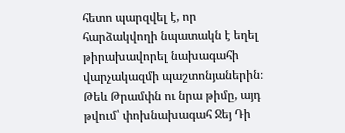հետո պարզվել է, որ հարձակվողի նպատակն է եղել թիրախավորել նախագահի վարչակազմի պաշտոնյաներին։ Թեև Թրամփն ու նրա թիմը, այդ թվում՝ փոխնախագահ Ջեյ Դի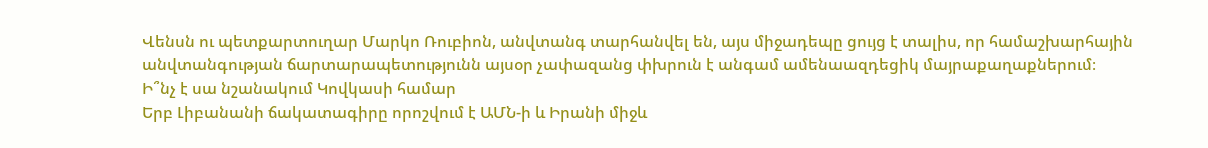Վենսն ու պետքարտուղար Մարկո Ռուբիոն, անվտանգ տարհանվել են, այս միջադեպը ցույց է տալիս, որ համաշխարհային անվտանգության ճարտարապետությունն այսօր չափազանց փխրուն է անգամ ամենաազդեցիկ մայրաքաղաքներում։
Ի՞նչ է սա նշանակում Կովկասի համար
Երբ Լիբանանի ճակատագիրը որոշվում է ԱՄՆ-ի և Իրանի միջև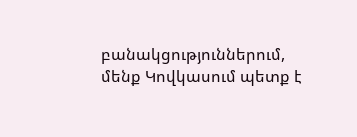բանակցություններում, մենք Կովկասում պետք է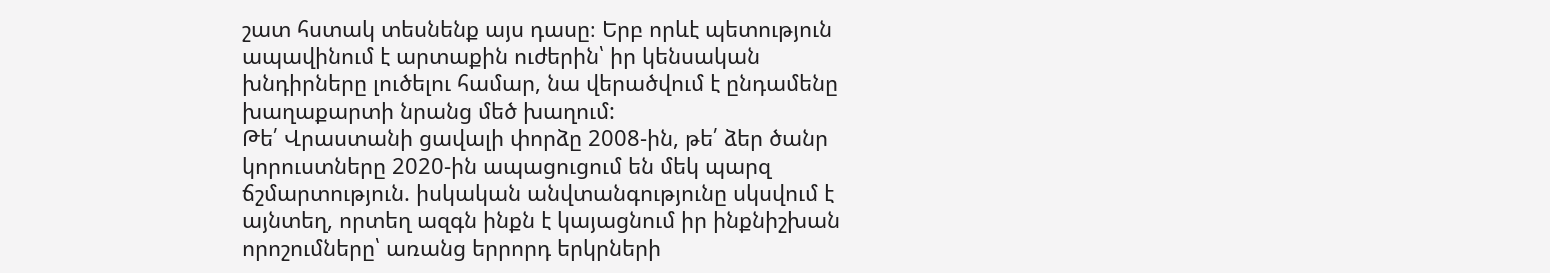շատ հստակ տեսնենք այս դասը։ Երբ որևէ պետություն ապավինում է արտաքին ուժերին՝ իր կենսական խնդիրները լուծելու համար, նա վերածվում է ընդամենը խաղաքարտի նրանց մեծ խաղում:
Թե՛ Վրաստանի ցավալի փորձը 2008-ին, թե՛ ձեր ծանր կորուստները 2020-ին ապացուցում են մեկ պարզ ճշմարտություն. իսկական անվտանգությունը սկսվում է այնտեղ, որտեղ ազգն ինքն է կայացնում իր ինքնիշխան որոշումները՝ առանց երրորդ երկրների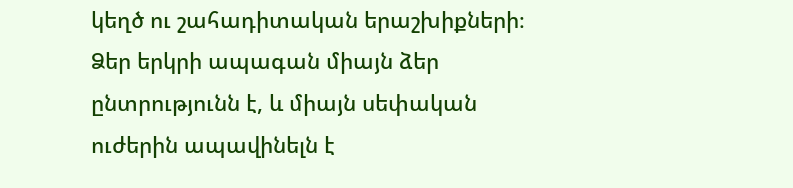կեղծ ու շահադիտական երաշխիքների։ Ձեր երկրի ապագան միայն ձեր ընտրությունն է, և միայն սեփական ուժերին ապավինելն է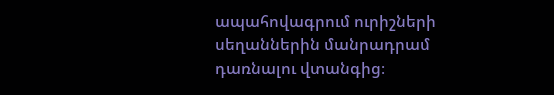ապահովագրում ուրիշների սեղաններին մանրադրամ դառնալու վտանգից։